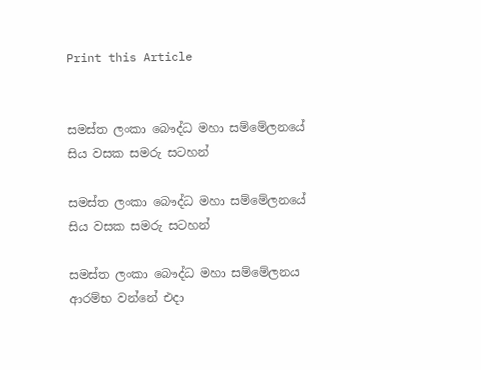Print this Article


සමස්ත ලංකා බෞද්ධ මහා සම්මේලනයේ සිය වසක සමරු සටහන්

සමස්ත ලංකා බෞද්ධ මහා සම්මේලනයේ සිය වසක සමරු සටහන්

සමස්ත ලංකා බෞද්ධ මහා සම්මේලනය ආරම්භ වන්නේ එදා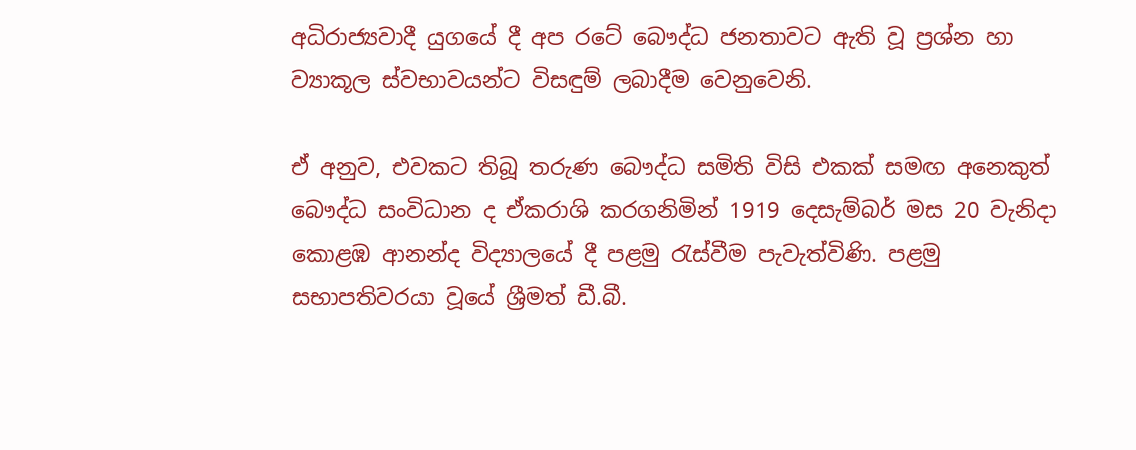අධිරාජ්‍යවාදී යුගයේ දී අප රටේ බෞද්ධ ජනතාවට ඇති වූ ප්‍රශ්න හා ව්‍යාකූල ස්වභාවයන්ට විසඳුම් ලබාදීම වෙනුවෙනි.

ඒ අනුව, එවකට තිබූ තරුණ බෞද්ධ සමිති විසි එකක් සමඟ අනෙකුත් බෞද්ධ සංවිධාන ද ඒකරාශි කරගනිමින් 1919 දෙසැම්බර් මස 20 වැනිදා කොළඹ ආනන්ද විද්‍යාලයේ දී පළමු රැස්වීම පැවැත්විණි. පළමු සභාපතිවරයා වූයේ ශ්‍රීමත් ඩී.බී.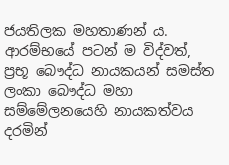ජයතිලක මහතාණන් ය. ආරම්භයේ පටන් ම විද්වත්, ප්‍රභූ බෞද්ධ නායකයන් සමස්ත ලංකා බෞද්ධ මහා සම්මේලනයෙහි නායකත්වය දරමින්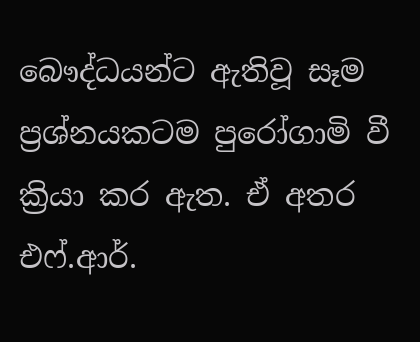බෞද්ධයන්ට ඇතිවූ සෑම ප්‍රශ්නයකටම පුරෝගාමි වී ක්‍රියා කර ඇත. ඒ අතර එෆ්.ආර්.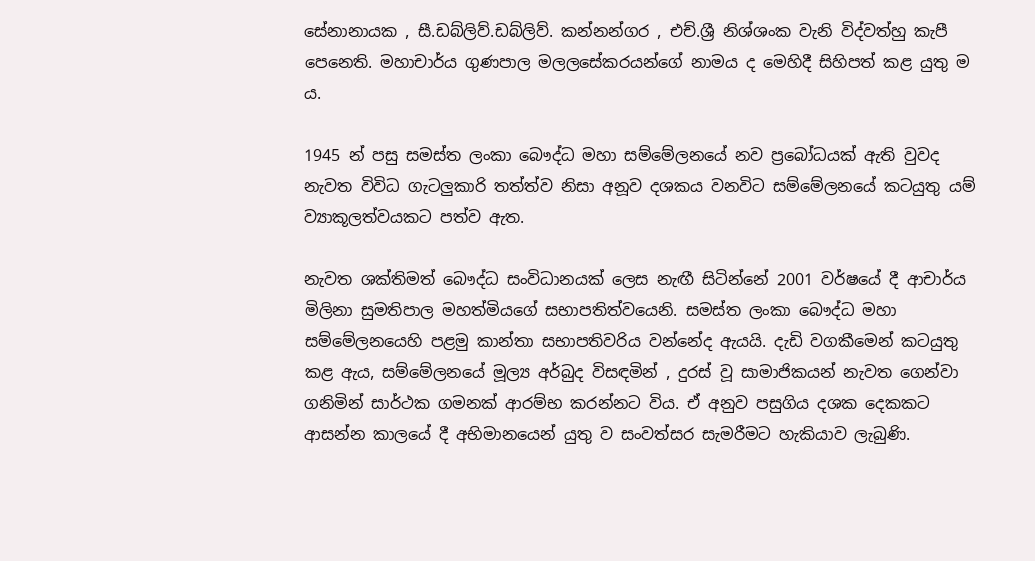සේනානායක , සී.ඩබ්ලිව්.ඩබ්ලිව්. කන්නන්ගර , එච්.ශ්‍රී නිශ්ශංක වැනි විද්වත්හු කැපී පෙනෙති. මහාචාර්ය ගුණපාල මලලසේකරයන්ගේ නාමය ද මෙහිදී සිහිපත් කළ යුතු ම ය.

1945 න් පසු සමස්ත ලංකා බෞද්ධ මහා සම්මේලනයේ නව ප්‍රබෝධයක් ඇති වුවද නැවත විවිධ ගැටලුකාරි තත්ත්ව නිසා අනූව දශකය වනවිට සම්මේලනයේ කටයුතු යම් ව්‍යාකූලත්වයකට පත්ව ඇත.

නැවත ශක්තිමත් බෞද්ධ සංවිධානයක් ලෙස නැඟී සිටින්නේ 2001 වර්ෂයේ දී ආචාර්ය මිලිනා සුමතිපාල මහත්මියගේ සභාපතිත්වයෙනි. සමස්ත ලංකා බෞද්ධ මහා සම්මේලනයෙහි පළමු කාන්තා සභාපතිවරිය වන්නේද ඇයයි. දැඩි වගකීමෙන් කටයුතු කළ ඇය, සම්මේලනයේ මූල්‍ය අර්බුද විසඳමින් , දුරස් වූ සාමාජිකයන් නැවත ගෙන්වා ගනිමින් සාර්ථක ගමනක් ආරම්භ කරන්නට විය. ඒ අනුව පසුගිය දශක දෙකකට ආසන්න කාලයේ දී අභිමානයෙන් යුතු ව සංවත්සර සැමරීමට හැකියාව ලැබුණි.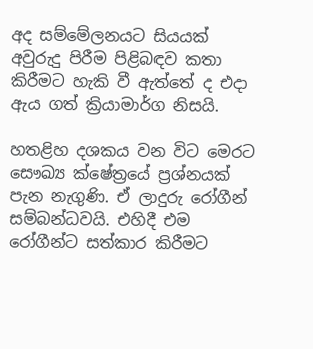අද සම්මේලනයට සියයක් අවුරුදු පිරීම පිළිබඳව කතා කිරීමට හැකි වී ඇත්තේ ද එදා ඇය ගත් ක්‍රියාමාර්ග නිසයි.

හතළිහ දශකය වන විට මෙරට සෞඛ්‍ය ක්ෂේත්‍රයේ ප්‍රශ්නයක් පැන නැගුණි. ඒ ලාදුරු රෝගීන් සම්බන්ධවයි. එහිදී එම රෝගීන්ට සත්කාර කිරීමට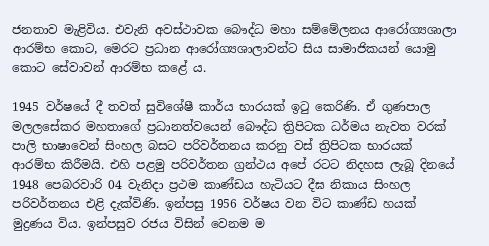ජනතාව මැළිවිය. එවැනි අවස්ථාවක බෞද්ධ මහා සම්මේලනය ආරෝග්‍යශාලා ආරම්භ කොට, මෙරට ප්‍රධාන ආරෝග්‍යශාලාවන්ට සිය සාමාජිකයන් යොමු කොට සේවාවන් ආරම්භ කළේ ය.

1945 වර්ෂයේ දී තවත් සුවිශේෂී කාර්ය භාරයක් ඉටු කෙරිණි. ඒ ගුණපාල මලලසේකර මහතාගේ ප්‍රධානත්වයෙන් බෞද්ධ ත්‍රිපිටක ධර්මය නැවත වරක් පාලි භාෂාවෙන් සිංහල බසට පරිවර්තනය කරනු වස් ත්‍රිපිටක භාරයක් ආරම්භ කිරීමයි. එහි පළමු පරිවර්තන ග්‍රන්ථය අපේ රටට නිදහස ලැබූ දිනයේ 1948 පෙබරවාරි 04 වැනිදා ප්‍රථම කාණ්ඩය හැටියට දීඝ නිකාය සිංහල පරිවර්තනය එළි දැක්විණි. ඉන්පසු 1956 වර්ෂය වන විට කාණ්ඩ හයක් මුද්‍රණය විය. ඉන්පසුව රජය විසින් වෙනම ම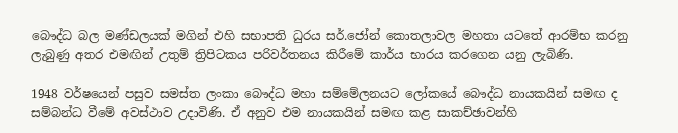බෞද්ධ බල මණ්ඩලයක් මගින් එහි සභාපති ධුරය සර්.ජෝන් කොතලාවල මහතා යටතේ ආරම්භ කරනු ලැබුණු අතර එමඟින් උතුම් ත්‍රිපිටකය පරිවර්තනය කිරීමේ කාර්ය භාරය කරගෙන යනු ලැබිණි.

1948 වර්ෂයෙන් පසුව සමස්ත ලංකා බෞද්ධ මහා සම්මේලනයට ලෝකයේ බෞද්ධ නායකයින් සමඟ ද සම්බන්ධ වීමේ අවස්ථාව උදාවිණි. ඒ අනුව එම නායකයින් සමඟ කළ සාකච්ඡාවන්හි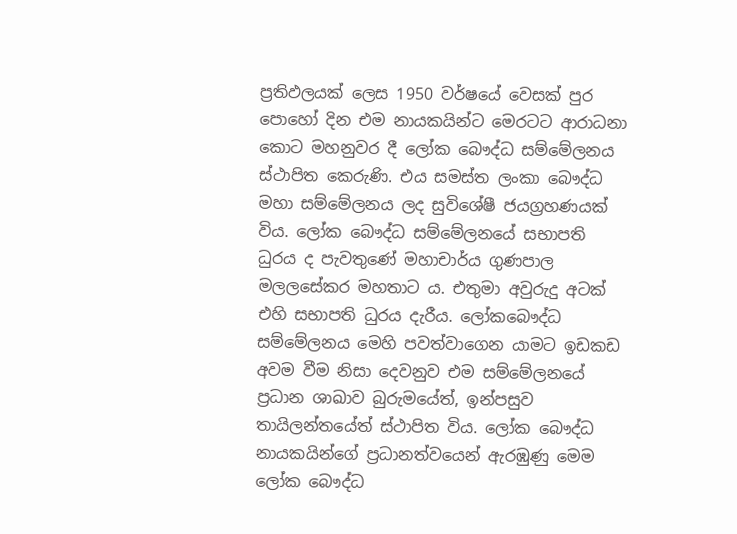ප්‍රතිඵලයක් ලෙස 1950 වර්ෂයේ වෙසක් පුර පොහෝ දින එම නායකයින්ට මෙරටට ආරාධනා කොට මහනුවර දී ලෝක බෞද්ධ සම්මේලනය ස්ථාපිත කෙරුණි. එය සමස්ත ලංකා බෞද්ධ මහා සම්මේලනය ලද සුවිශේෂී ජයග්‍රහණයක් විය. ලෝක බෞද්ධ සම්මේලනයේ සභාපති ධුරය ද පැවතුණේ මහාචාර්ය ගුණපාල මලලසේකර මහතාට ය. එතුමා අවුරුදු අටක් එහි සභාපති ධුරය දැරීය. ලෝකබෞද්ධ සම්මේලනය මෙහි පවත්වාගෙන යාමට ඉඩකඩ අවම වීම නිසා දෙවනුව එම සම්මේලනයේ ප්‍රධාන ශාඛාව බුරුමයේත්, ඉන්පසුව තායිලන්තයේත් ස්ථාපිත විය. ලෝක බෞද්ධ නායකයින්ගේ ප්‍රධානත්වයෙන් ඇරඹුණු මෙම ලෝක බෞද්ධ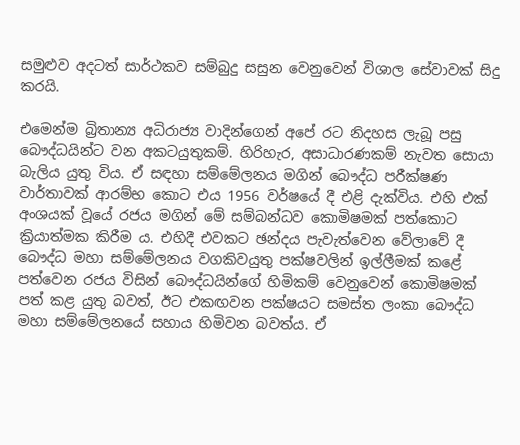සමුළුව අදටත් සාර්ථකව සම්බුදු සසුන වෙනුවෙන් විශාල සේවාවක් සිදු කරයි.

එමෙන්ම බ්‍රිතාන්‍ය අධිරාජ්‍ය වාදින්ගෙන් අපේ රට නිදහස ලැබූ පසු බෞද්ධයින්ට වන අකටයුතුකම්. හිරිහැර, අසාධාරණකම් නැවත සොයා බැලිය යුතු විය. ඒ සඳහා සම්මේලනය මගින් බෞද්ධ පරීක්ෂණ වාර්තාවක් ආරම්භ කොට එය 1956 වර්ෂයේ දී එළි දැක්විය. එහි එක් අංශයක් වූයේ රජය මගින් මේ සම්බන්ධව කොමිෂමක් පත්කොට ක්‍රියාත්මක කිරීම ය. එහිදී එවකට ඡන්දය පැවැත්වෙන වේලාවේ දී බෞද්ධ මහා සම්මේලනය වගකිවයුතු පක්ෂවලින් ඉල්ලීමක් කළේ පත්වෙන රජය විසින් බෞද්ධයින්ගේ හිමිකම් වෙනුවෙන් කොමිෂමක් පත් කළ යුතු බවත්, ඊට එකඟවන පක්ෂයට සමස්ත ලංකා බෞද්ධ මහා සම්මේලනයේ සහාය හිමිවන බවත්ය. ඒ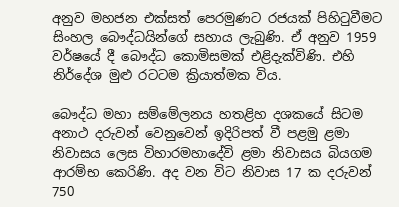අනුව මහජන එක්සත් පෙරමුණට රජයක් පිහිටුවීමට සිංහල බෞද්ධයින්ගේ සහාය ලැබුණි. ඒ අනුව 1959 වර්ෂයේ දී බෞද්ධ කොමිසමක් එළිදැක්විණි. එහි නිර්දේශ මුළු රටටම ක්‍රියාත්මක විය.

බෞද්ධ මහා සම්මේලනය හතළිහ දශකයේ සිටම අනාථ දරුවන් වෙනුවෙන් ඉදිරිපත් වී පළමු ළමා නිවාසය ලෙස විහාරමහාදේවි ළමා නිවාසය බියගම ආරම්භ කෙරිණි. අද වන විට නිවාස 17 ක දරුවන් 750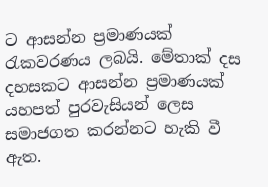ට ආසන්න ප්‍රමාණයක් රැකවරණය ලබයි. මේතාක් දස දහසකට ආසන්න ප්‍රමාණයක් යහපත් පුරවැසියන් ලෙස සමාජගත කරන්නට හැකි වී ඇත.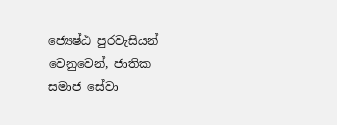ජ්‍යෙෂ්ඨ පුරවැසියන් වෙනුවෙන්, ජාතික සමාජ සේවා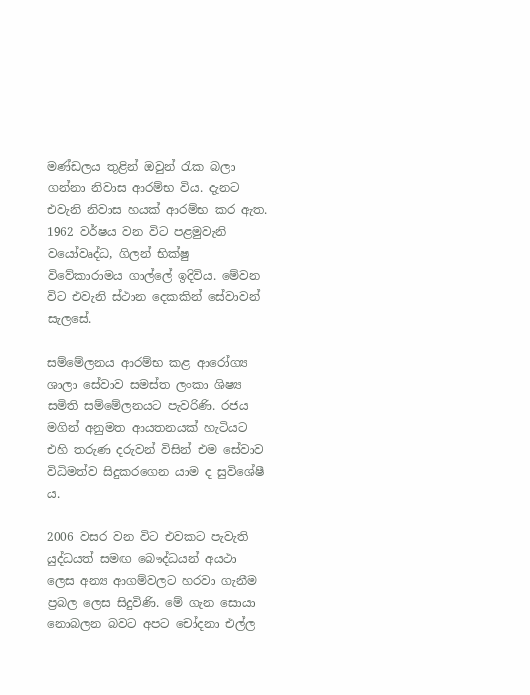මණ්ඩලය තුළින් ඔවුන් රැක බලා ගන්නා නිවාස ආරම්භ විය. දැනට එවැනි නිවාස හයක් ආරම්භ කර ඇත. 1962 වර්ෂය වන විට පළමුවැනි වයෝවෘද්ධ, ගිලන් භික්ෂු විවේකාරාමය ගාල්ලේ ඉදිවිය. මේවන විට එවැනි ස්ථාන දෙකකින් සේවාවන් සැලසේ.

සම්මේලනය ආරම්භ කළ ආරෝග්‍ය ශාලා සේවාව සමස්ත ලංකා ශිෂ්‍ය සමිති සම්මේලනයට පැවරිණි. රජය මගින් අනුමත ආයතනයක් හැටියට එහි තරුණ දරුවන් විසින් එම සේවාව විධිමත්ව සිදුකරගෙන යාම ද සුවිශේෂී ය.

2006 වසර වන විට එවකට පැවැති යුද්ධයත් සමඟ බෞද්ධයන් අයථා ලෙස අන්‍ය ආගම්වලට හරවා ගැනීම ප්‍රබල ලෙස සිදුවිණි. මේ ගැන සොයා නොබලන බවට අපට චෝදනා එල්ල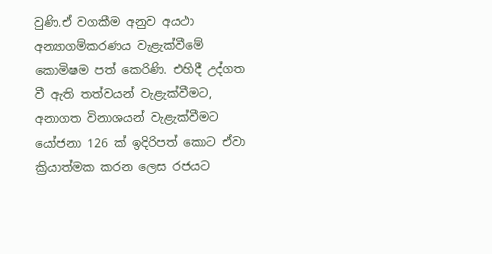වුණි.ඒ වගකීම අනුව අයථා අන්‍යාගම්කරණය වැළැක්වීමේ කොමිෂම පත් කෙරිණි. එහිදී උද්ගත වී ඇති තත්වයන් වැළැක්වීමට, අනාගත විනාශයන් වැළැක්වීමට යෝජනා 126 ක් ඉදිරිපත් කොට ඒවා ක්‍රියාත්මක කරන ලෙස රජයට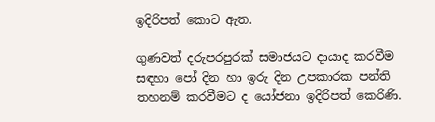ඉදිරිපත් කොට ඇත.

ගුණවත් දරුපරපුරක් සමාජයට දායාද කරවීම සඳහා පෝ දින හා ඉරු දින උපකාරක පන්ති තහනම් කරවීමට ද යෝජනා ඉදිරිපත් කෙරිණි.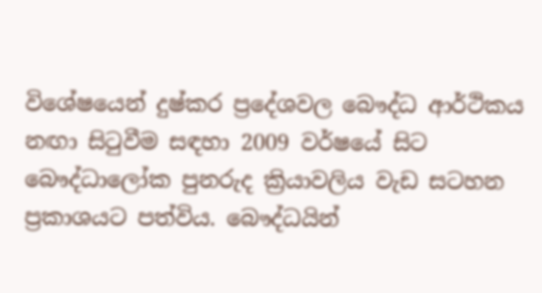විශේෂයෙන් දුෂ්කර ප්‍රදේශවල බෞද්ධ ආර්ථිකය නඟා සිටුවීම සඳහා 2009 වර්ෂයේ සිට බෞද්ධාලෝක පුනරුද ක්‍රියාවලිය වැඩ සටහන ප්‍රකාශයට පත්විය. බෞද්ධයින්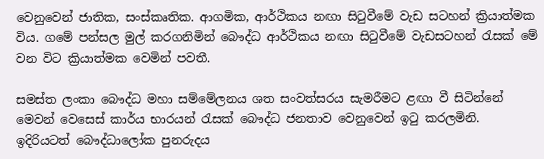වෙනුවෙන් ජාතික, සංස්කෘතික. ආගමික, ආර්ථිකය නඟා සිටුවීමේ වැඩ සටහන් ක්‍රියාත්මක විය. ගමේ පන්සල මුල් කරගනිමින් බෞද්ධ ආර්ථිකය නඟා සිටුවීමේ වැඩසටහන් රැසක් මේ වන විට ක්‍රියාත්මක වෙමින් පවතී.

සමස්ත ලංකා බෞද්ධ මහා සම්මේලනය ශත සංවත්සරය සැමරීමට ළඟා වී සිටින්නේ මෙවන් වෙසෙස් කාර්ය භාරයන් රැසක් බෞද්ධ ජනතාව වෙනුවෙන් ඉටු කරලමිනි. ඉදිරියටත් බෞද්ධාලෝක පුනරුදය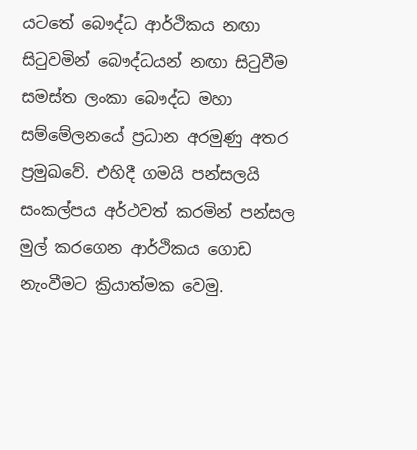යටතේ බෞද්ධ ආර්ථිකය නඟා සිටුවමින් බෞද්ධයන් නඟා සිටුවීම සමස්ත ලංකා බෞද්ධ මහා සම්මේලනයේ ප්‍රධාන අරමුණු අතර ප්‍රමුඛවේ. එහිදී ගමයි පන්සලයි සංකල්පය අර්ථවත් කරමින් පන්සල මුල් කරගෙන ආර්ථිකය ගොඩ නැංවීමට ක්‍රියාත්මක වෙමු.